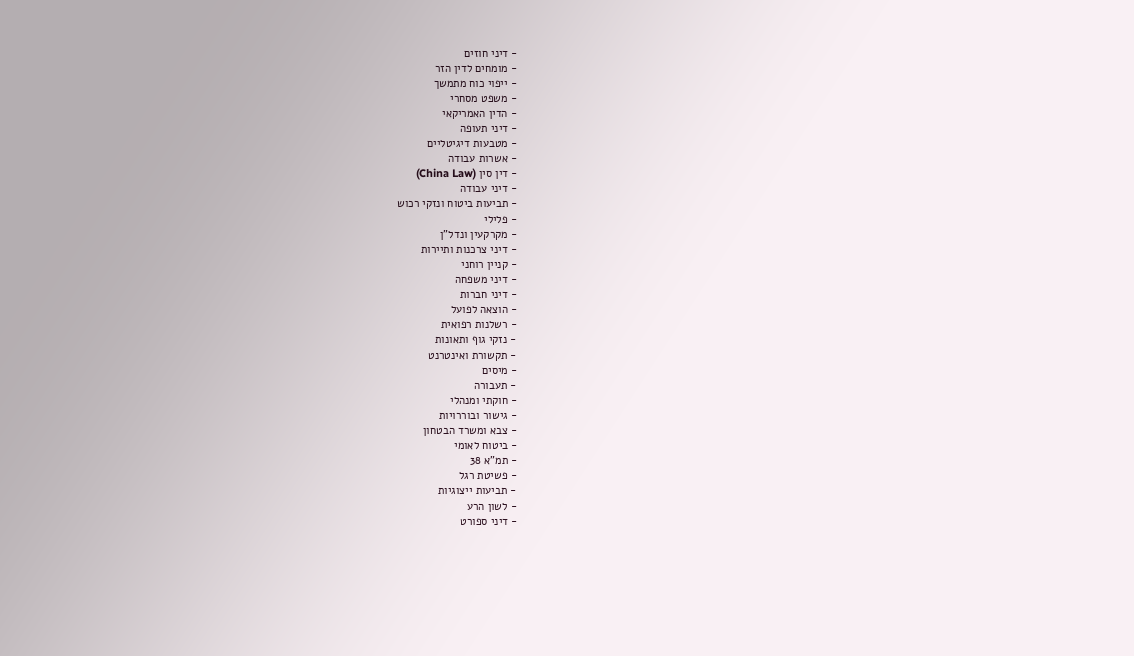- דיני חוזים
- מומחים לדין הזר
- ייפוי כוח מתמשך
- משפט מסחרי
- הדין האמריקאי
- דיני תעופה
- מטבעות דיגיטליים
- אשרות עבודה
- דין סין (China Law)
- דיני עבודה
- תביעות ביטוח ונזקי רכוש
- פלילי
- מקרקעין ונדל"ן
- דיני צרכנות ותיירות
- קניין רוחני
- דיני משפחה
- דיני חברות
- הוצאה לפועל
- רשלנות רפואית
- נזקי גוף ותאונות
- תקשורת ואינטרנט
- מיסים
- תעבורה
- חוקתי ומנהלי
- גישור ובוררויות
- צבא ומשרד הבטחון
- ביטוח לאומי
- תמ"א 38
- פשיטת רגל
- תביעות ייצוגיות
- לשון הרע
- דיני ספורט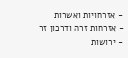- אזרחויות ואשרות
- אזרחות זרה ודרכון זר
- ירושות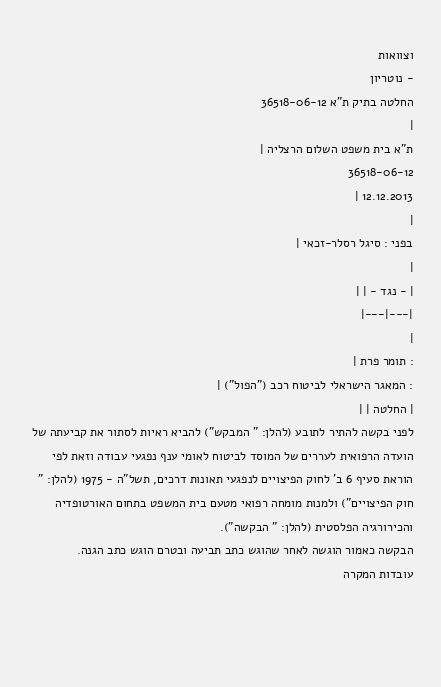וצוואות
- נוטריון
החלטה בתיק ת"א 36518-06-12
|
ת"א בית משפט השלום הרצליה |
36518-06-12
12.12.2013 |
|
בפני : סיגל רסלר-זכאי |
|
| - נגד - | |
|---|---|
|
: תומר פרת |
: המאגר הישראלי לביטוח רכב ("הפול") |
| החלטה | |
לפני בקשה להתיר לתובע (להלן: " המבקש") להביא ראיות לסתור את קביעתה של הועדה הרפואית לעררים של המוסד לביטוח לאומי ענף נפגעי עבודה וזאת לפי הוראת סעיף 6 ב' לחוק הפיצויים לנפגעי תאונות דרכים, תשל"ה - 1975 (להלן: " חוק הפיצויים") ולמנות מומחה רפואי מטעם בית המשפט בתחום האורטופדיה והכירורגיה הפלסטית (להלן: " הבקשה").
הבקשה כאמור הוגשה לאחר שהוגש כתב תביעה ובטרם הוגש כתב הגנה.
עובדות המקרה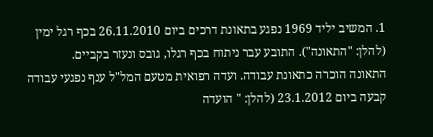1. המשיב יליד 1969 נפגע בתאונת דרכים ביום 26.11.2010 בכף רגל ימין (להלן: "התאונה"). התובע עבר ניתוח בכף רגלו, גובס ונעזר בקביים.
התאונה הוכרה כתאונת עבודה. ועדה רפואית מטעם המל"ל ענף נפגעי עבודה קבעה ביום 23.1.2012 (להלן: " הועדה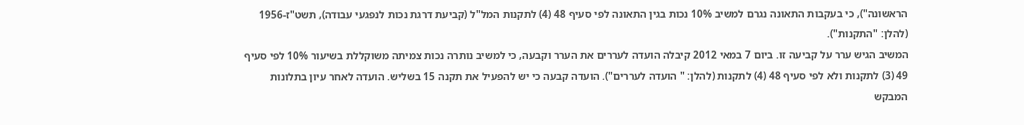הראשונה"), כי בעקבות התאונה נגרם למשיב 10% נכות בגין התאונה לפי סעיף 48 (4) לתקנות המל"ל (קביעת דרגת נכות לנפגעי עבודה), תשט"ז-1956 (להלן: "התקנות").
המשיב הגיש ערר על קביעה זו. ביום 7 במאי 2012 קיבלה הועדה לעררים את הערר וקבעה, כי למשיב נותרה נכות צמיתה משוקללת בשיעור 10% לפי סעיף 49 (3) לתקנות ולא לפי סעיף 48 (4) לתקנות (להלן: " הועדה לעררים"). הועדה קבעה כי יש להפעיל את תקנה 15 בשליש. הועדה לאחר עיון בתלונות המבקש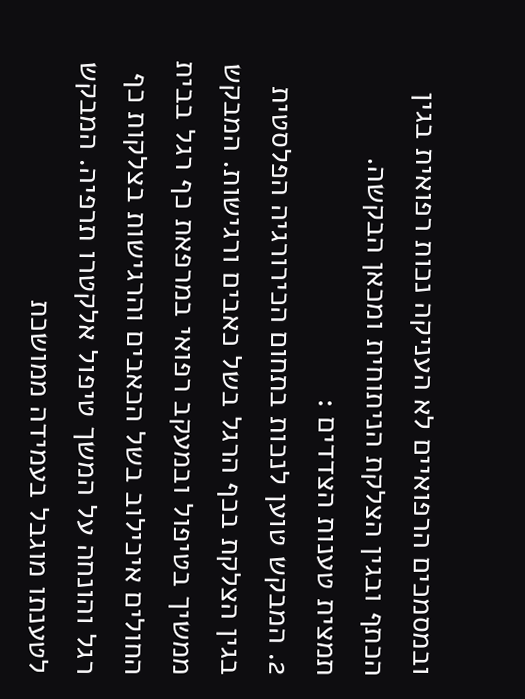ובמסמכים הרפואיים לא העניקה נכות רפואית בגין הכתף ובגין הצלקת הניתוחית ומכאן הבקשה.
תמצית טענות הצדדים :
2. המבקש טוען לנכות בתחום הכירורגיה הפלסטית בגין הצלקת בכף הרגל בשל כאבים ורגישות. המבקש ממשיך בטיפול ובמעקב רפואי במרפאת כף רגל בבית החולים איכילוב בשל הכאבים והרגישות בצלקות כף רגל והונחה על המשך טיפול אלקטרו תרפיה. המבקש לטענתו מוגבל בעמידה ממושכת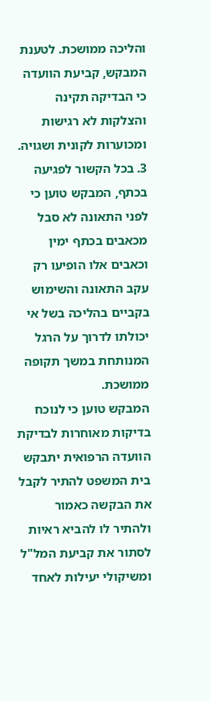והליכה ממושכת. לטענת המבקש, קביעת הוועדה כי הבדיקה תקינה והצלקות לא רגישות ומכוערות לקונית ושגויה.
3. בכל הקשור לפגיעה בכתף, המבקש טוען כי לפני התאונה לא סבל מכאבים בכתף ימין וכאבים אלו הופיעו רק עקב התאונה והשימוש בקביים בהליכה בשל אי יכולתו לדרוך על הרגל המנותחת במשך תקופה ממושכת.
המבקש טוען כי לנוכח בדיקות מאוחרות לבדיקת הוועדה הרפואית יתבקש בית המשפט להתיר לקבל את הבקשה כאמור ולהתיר לו להביא ראיות לסתור את קביעת המל"ל ומשיקולי יעילות לאחד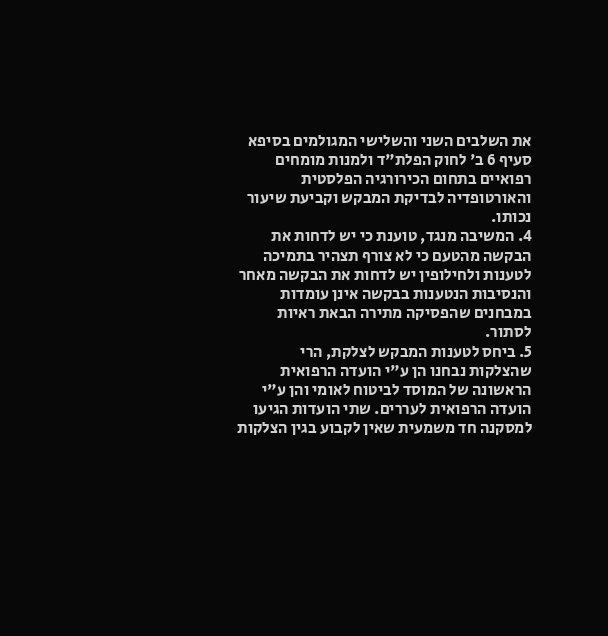את השלבים השני והשלישי המגולמים בסיפא סעיף 6 ב' לחוק הפלת"ד ולמנות מומחים רפואיים בתחום הכירורגיה הפלסטית והאורטופדיה לבדיקת המבקש וקביעת שיעור נכותו.
4. המשיבה מנגד, טוענת כי יש לדחות את הבקשה מהטעם כי לא צורף תצהיר בתמיכה לטענות ולחילופין יש לדחות את הבקשה מאחר והנסיבות הנטענות בבקשה אינן עומדות במבחנים שהפסיקה מתירה הבאת ראיות לסתור.
5. ביחס לטענות המבקש לצלקת, הרי שהצלקות נבחנו הן ע"י הועדה הרפואית הראשונה של המוסד לביטוח לאומי והן ע"י הועדה הרפואית לעררים. שתי הועדות הגיעו למסקנה חד משמעית שאין לקבוע בגין הצלקות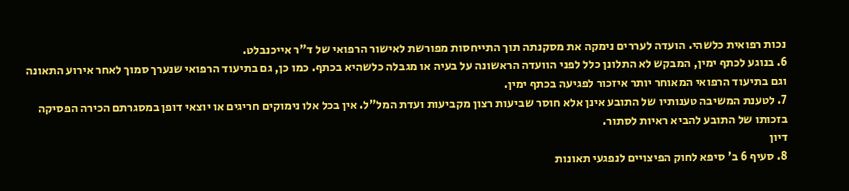נכות רפואית כלשהי. הועדה לעררים נימקה את מסקנתה תוך התייחסות מפורשת לאישור הרפואי של ד"ר אייכנבלט.
6. בנוגע לכתף ימין, המבקש לא התלונן כלל לפני הוועדה הראשונה על בעיה או מגבלה כלשהיא בכתף. כמו כן, גם בתיעוד הרפואי שנערך סמוך לאחר אירוע התאונה וגם בתיעוד הרפואי המאוחר יותר איזכור לפגיעה בכתף ימין.
7. לטענת המשיבה טענותיו של התובע אינן אלא חוסר שביעות רצון מקביעות ועדת המל"ל. אין בכל אלו נימוקים חריגים או יוצאי דופן במסגרתם הכירה הפסיקה בזכותו של התובע להביא ראיות לסתור.
דיון
8. סעיף 6 ב' סיפא לחוק הפיצויים לנפגעי תאונות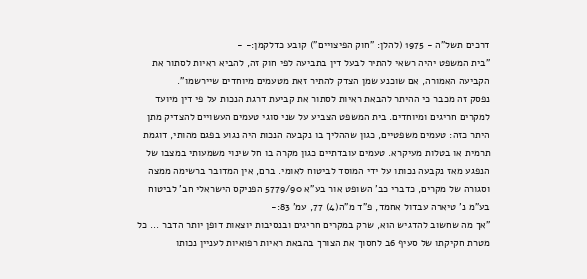דרכים תשל"ה - 1975 (להלן: "חוק הפיצויים") קובע כדלקמן:- -
"בית המשפט יהיה רשאי להתיר לבעל דין בתביעה לפי חוק זה, להביא ראיות לסתור את הקביעה האמורה, אם שוכנע שמן הצדק להתיר זאת מטעמים מיוחדים שיירשמו".
נפסק זה מכבר כי ההיתר להבאת ראיות לסתור את קביעת דרגת הנכות על פי דין מיועד למקרים חריגים ומיוחדים. בית המשפט הצביע על שני סוגי טעמים העשויים להצדיק מתן היתר כזה: טעמים משפטיים, כגון שההליך בו נקבעה הנכות היה נגוע בפגם מהותי, דוגמת תרמית או בטלות מעיקרא. טעמים עובדתיים כגון מקרה בו חל שינוי משמעותי במצבו של הנפגע מאז נקבעה נכותו על ידי המוסד לביטוח לאומי. ברם, אין המדובר ברשימה ממצה וסגורה של מקרים, כדברי כב' השופט אור בע"א 5779/90 הפניקס הישראלי חב' לביטוח בע"מ נ' טיארה עבדול אחמד, פ"ד מ"ה(4) 77, עמ' 83:-
"אך מה שחשוב להדגיש הוא, שרק במקרים חריגים ובנסיבות יוצאות דופן יותר הדבר ... כל מטרת חקיקתו של סעיף 6ב לחסוך את הצורך בהבאת ראיות רפואיות לעניין נכותו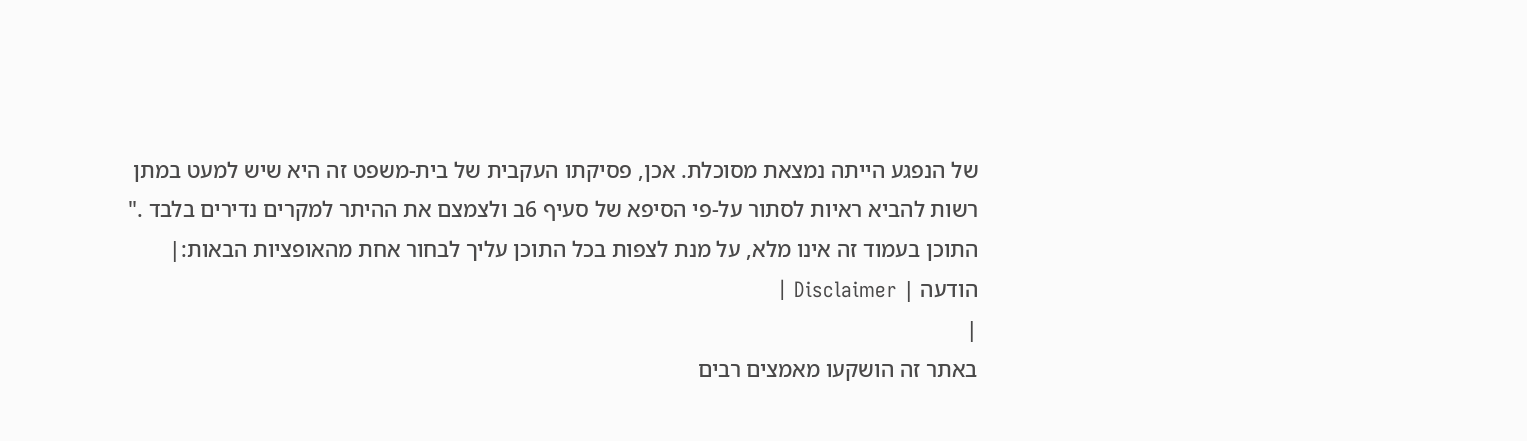של הנפגע הייתה נמצאת מסוכלת. אכן, פסיקתו העקבית של בית-משפט זה היא שיש למעט במתן רשות להביא ראיות לסתור על-פי הסיפא של סעיף 6ב ולצמצם את ההיתר למקרים נדירים בלבד ."
התוכן בעמוד זה אינו מלא, על מנת לצפות בכל התוכן עליך לבחור אחת מהאופציות הבאות:| הודעה | Disclaimer |
|
באתר זה הושקעו מאמצים רבים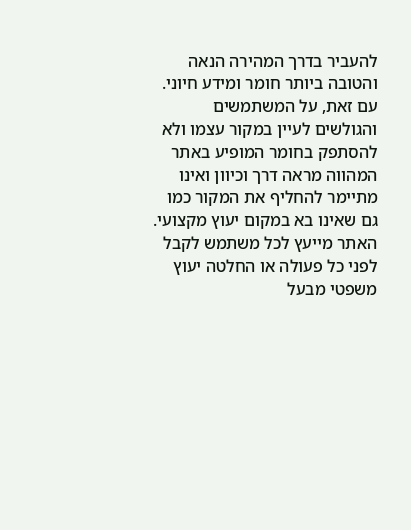להעביר בדרך המהירה הנאה והטובה ביותר חומר ומידע חיוני. עם זאת, על המשתמשים והגולשים לעיין במקור עצמו ולא להסתפק בחומר המופיע באתר המהווה מראה דרך וכיוון ואינו מתיימר להחליף את המקור כמו גם שאינו בא במקום יעוץ מקצועי. האתר מייעץ לכל משתמש לקבל לפני כל פעולה או החלטה יעוץ משפטי מבעל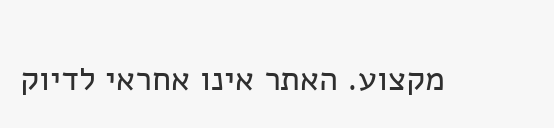מקצוע. האתר אינו אחראי לדיוק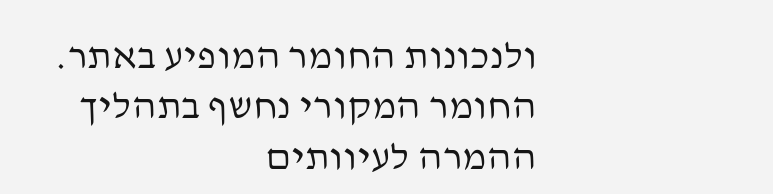ולנכונות החומר המופיע באתר. החומר המקורי נחשף בתהליך ההמרה לעיוותים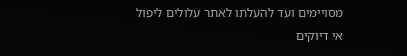מסויימים ועד להעלתו לאתר עלולים ליפול אי דיוקים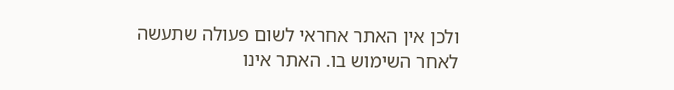ולכן אין האתר אחראי לשום פעולה שתעשה לאחר השימוש בו. האתר אינו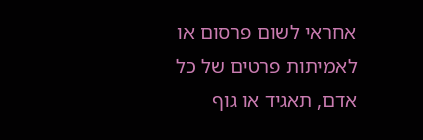אחראי לשום פרסום או לאמיתות פרטים של כל אדם, תאגיד או גוף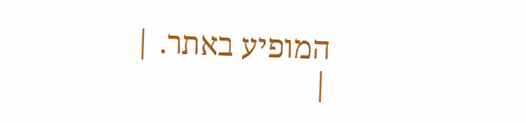המופיע באתר. |
|